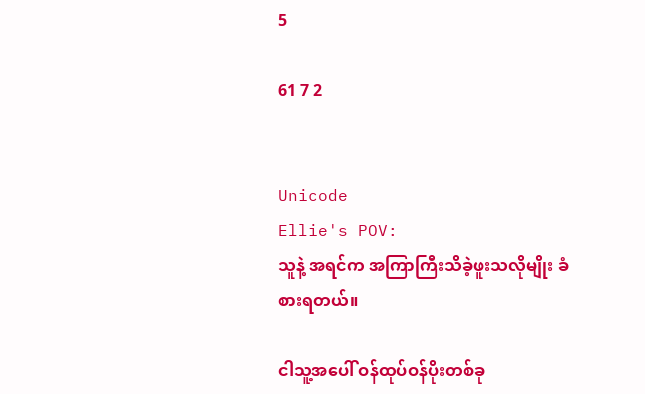5

61 7 2


Unicode
Ellie's POV:
သူနဲ့ အရင်က အကြာကြီးသိခဲ့ဖူးသလိုမျိုး ခံစားရတယ်။

ငါသူ့အပေါ် ဝန်ထုပ်ဝန်ပိုးတစ်ခု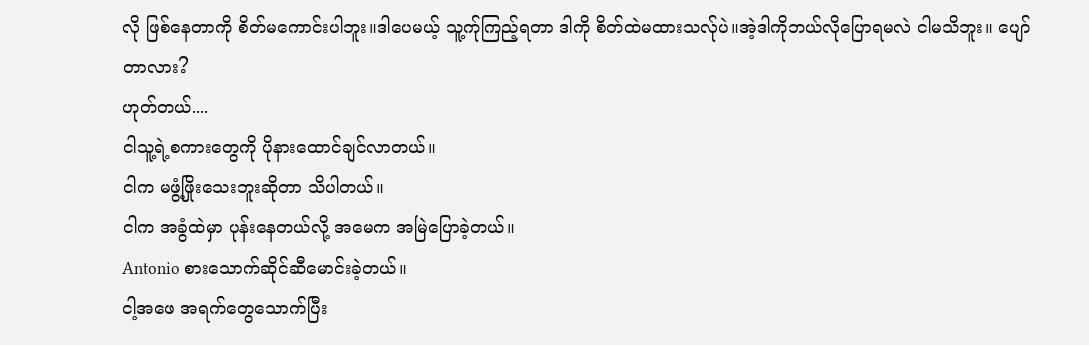လို ဖြစ်နေတာကို စိတ်မကောင်းပါဘူး။ဒါပေမယ့် သူ့က်ုကြည့်ရတာ ဒါကို စိတ်ထဲမထားသလ်ုပဲ။အဲ့ဒါကိုဘယ်လိုပြောရမလဲ ငါမသိဘူး။ ပျော်တာလား?
ဟုတ်တယ်....
ငါသူ့ရဲ့စကားတွေကို ပိုနားထောင်ချင်လာတယ်။
ငါက မဖွံ့ဖြိုးသေးဘူးဆိုတာ သိပါတယ်။
ငါက အခွံထဲမှာ ပုန်းနေတယ်လို့ အမေက အမြဲပြောခဲ့တယ်။
Antonio စားသောက်ဆိုင်ဆီမောင်းခဲ့တယ်။
ငါ့အဖေ အရက်တွေသောက်ပြီး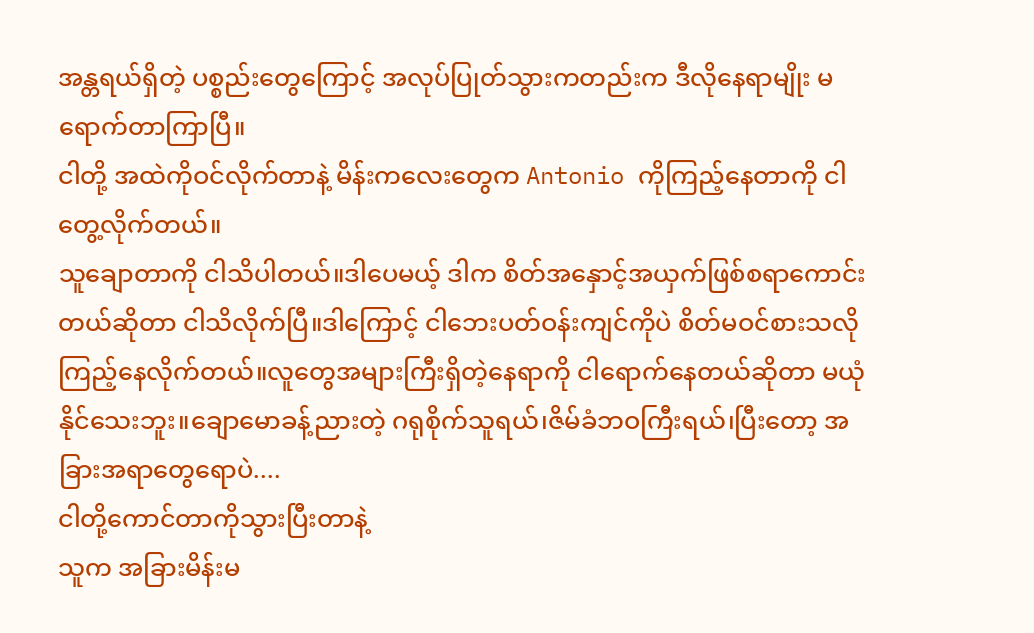အန္တရယ်ရှိတဲ့ ပစ္စည်းတွေကြောင့် အလုပ်ပြုတ်သွားကတည်းက ဒီလိုနေရာမျိုး မရောက်တာကြာပြီ။
ငါတို့ အထဲကိုဝင်လိုက်တာနဲ့ မိန်းကလေးတွေက Antonio ကိုကြည့်နေတာကို ငါတွေ့လိုက်တယ်။
သူချောတာကို ငါသိပါတယ်။ဒါပေမယ့် ဒါက စိတ်အနှောင့်အယှက်ဖြစ်စရာကောင်းတယ်ဆိုတာ ငါသိလိုက်ပြီ။ဒါကြောင့် ငါဘေးပတ်ဝန်းကျင်ကိုပဲ စိတ်မဝင်စားသလိုကြည့်နေလိုက်တယ်။လူတွေအများကြီးရှိတဲ့နေရာကို ငါရောက်နေတယ်ဆိုတာ မယုံနိုင်သေးဘူး။ချောမောခန့်ညားတဲ့ ဂရုစိုက်သူရယ်၊ဇိမ်ခံဘဝကြီးရယ်၊ပြီးတော့ အခြားအရာတွေရောပဲ....
ငါတို့ကောင်တာကိုသွားပြီးတာနဲ့
သူက အခြားမိန်းမ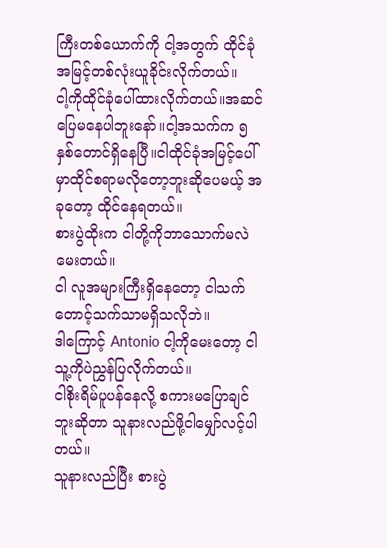ကြီးတစ်ယောက်ကို ငါ့အတွက် ထိုင်ခုံအမြင့်တစ်လုံးယူခိုင်းလိုက်တယ်။
ငါ့ကိုထိုင်ခုံပေါ်ထားလိုက်တယ်။အဆင်ပြေမနေပါဘူးနော်။ငါ့အသက်က ၅နှစ်တောင်ရှိနေပြီ။ငါထိုင်ခုံအမြင့်ပေါ်မှာထိုင်စရာမလိုတော့ဘူးဆိုပေမယ့် အခုတော့ ထိုင်နေရတယ်။
စားပွဲထိုးက ငါတို့ကိုဘာသောက်မလဲမေးတယ်။
ငါ လူအများကြီးရှိနေတော့ ငါသက်တောင့်သက်သာမရှိသလိုဘဲ။
ဒါကြောင့် Antonio ငါ့ကိုမေးတော့ ငါသူ့ကိုပဲညွှန်ပြလိုက်တယ်။
ငါစိုးရိမ်ပူပန်နေလို့ စကားမပြောချင်ဘူးဆိုတာ သူနားလည်ဖို့ငါမျှော်လင့်ပါတယ်။
သူနားလည်ပြီး စားပွဲ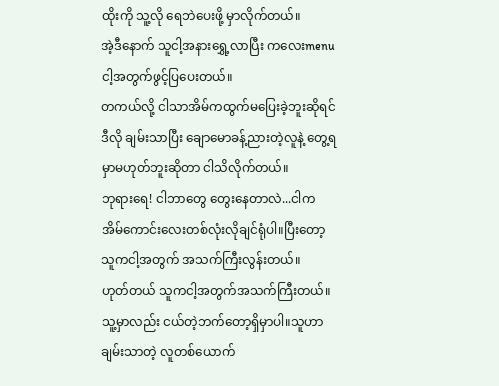ထိုးကို သူ့လို ရေဘဲပေးဖို့ မှာလိုက်တယ်။
အဲ့ဒီနောက် သူငါ့အနားရွှေ့လာပြီး ကလေးmenuငါ့အတွက်ဖွင့်ပြပေးတယ်။
တကယ်လို့ ငါသာအိမ်ကထွက်မပြေးခဲ့ဘူးဆိုရင် ဒီလို ချမ်းသာပြီး ချောမောခန့်ညားတဲ့လူနဲ့ တွေ့ရမှာမဟုတ်ဘူးဆိုတာ ငါသိလိုက်တယ်။
ဘုရားရေ! ငါဘာတွေ တွေးနေတာလဲ...ငါက အိမ်ကောင်းလေးတစ်လုံးလိုချင်ရုံပါ။ပြီးတော့ သူကငါ့အတွက် အသက်ကြီးလွန်းတယ်။
ဟုတ်တယ် သူကငါ့အတွက်အသက်ကြီးတယ်။သူ့မှာလည်း ငယ်တဲ့ဘက်တော့ရှိမှာပါ။သူဟာချမ်းသာတဲ့ လူတစ်ယောက်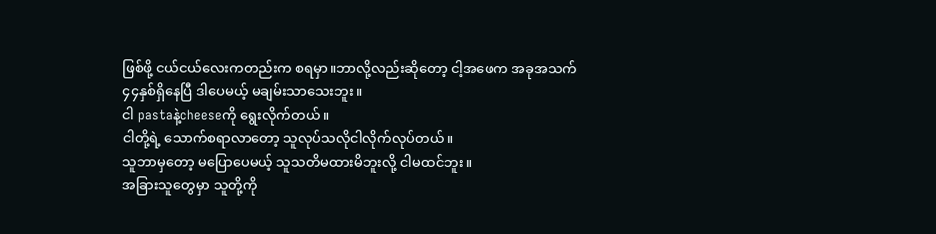ဖြစ်ဖို့ ငယ်ငယ်လေးကတည်းက စရမှာ။ဘာလို့လည်းဆိုတော့ ငါ့အဖေက အခုအသက်၄၄နှစ်ရှိနေပြီ ဒါပေမယ့် မချမ်းသာသေးဘူး။
ငါ pastaနဲ့cheeseကို ရွေးလိုက်တယ်။
ငါတို့ရဲ့ သောက်စရာလာတော့ သူလုပ်သလိုငါလိုက်လုပ်တယ်။
သူဘာမှတော့ မပြောပေမယ့် သူသတိမထားမိဘူးလို့ ငါမထင်ဘူး။
အခြားသူတွေမှာ သူတို့ကို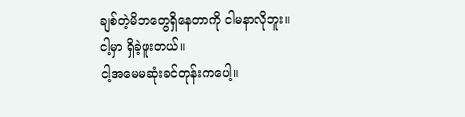ချစ်တဲ့မိဘတွေရှိနေတာကို ငါမနာလိုဘူး။
ငါ့မှာ ရှိခဲ့ဖူးတယ်။
ငါ့အမေမဆုံးခင်တုန်းကပေါ့။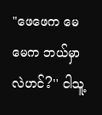"ဖေဖေက မေမေက ဘယ်မှာလဲဟင်?'' ငါသူ့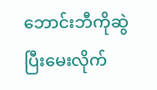ဘောင်းဘီကိုဆွဲပြီးမေးလိုက်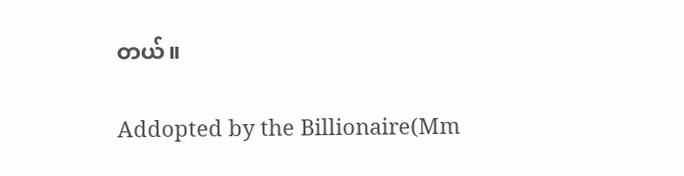တယ်။

Addopted by the Billionaire(Mm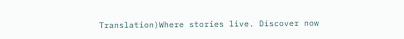Translation)Where stories live. Discover now